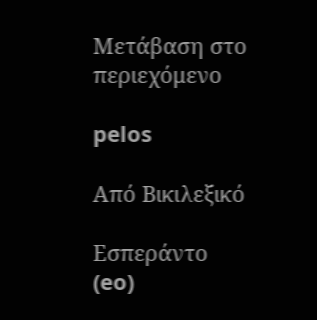Μετάβαση στο περιεχόμενο

pelos

Από Βικιλεξικό

Εσπεράντο (eo)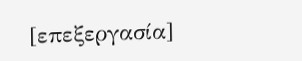[επεξεργασία]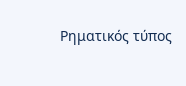Ρηματικός τύπος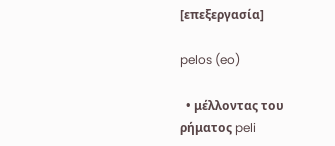[επεξεργασία]

pelos (eo)

  • μέλλοντας του ρήματος peli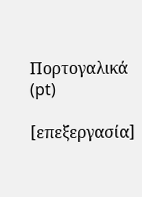Πορτογαλικά (pt)

[επεξεργασία]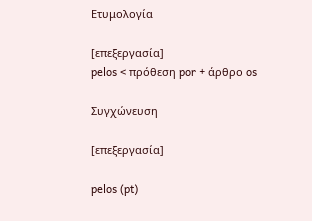Ετυμολογία

[επεξεργασία]
pelos < πρόθεση por + άρθρο os

Συγχώνευση

[επεξεργασία]

pelos (pt)